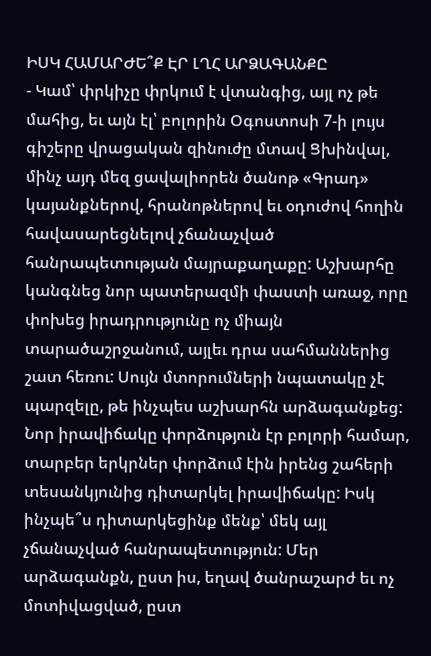ԻՍԿ ՀԱՄԱՐԺԵ՞Ք ԷՐ ԼՂՀ ԱՐՁԱԳԱՆՔԸ
- Կամ՝ փրկիչը փրկում է վտանգից, այլ ոչ թե մահից, եւ այն էլ՝ բոլորին Օգոստոսի 7-ի լույս գիշերը վրացական զինուժը մտավ Ցխինվալ, մինչ այդ մեզ ցավալիորեն ծանոթ «Գրադ» կայանքներով, հրանոթներով եւ օդուժով հողին հավասարեցնելով չճանաչված հանրապետության մայրաքաղաքը: Աշխարհը կանգնեց նոր պատերազմի փաստի առաջ, որը փոխեց իրադրությունը ոչ միայն տարածաշրջանում, այլեւ դրա սահմաններից շատ հեռու: Սույն մտորումների նպատակը չէ պարզելը, թե ինչպես աշխարհն արձագանքեց: Նոր իրավիճակը փորձություն էր բոլորի համար, տարբեր երկրներ փորձում էին իրենց շահերի տեսանկյունից դիտարկել իրավիճակը: Իսկ ինչպե՞ս դիտարկեցինք մենք՝ մեկ այլ չճանաչված հանրապետություն: Մեր արձագանքն, ըստ իս, եղավ ծանրաշարժ եւ ոչ մոտիվացված, ըստ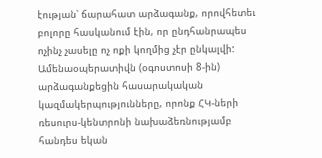էության՝ ճարահատ արձագանք, որովհետեւ բոլորը հասկանում էին, որ ընդհանրապես ոչինչ չասելը ոչ ոքի կողմից չէր ընկալվի: Ամենաօպերատիվն (օգոստոսի 8-ին) արձագանքեցին հասարակական կազմակերպությունները, որոնք ՀԿ-ների ռեսուրս-կենտրոնի նախաձեռնությամբ հանդես եկան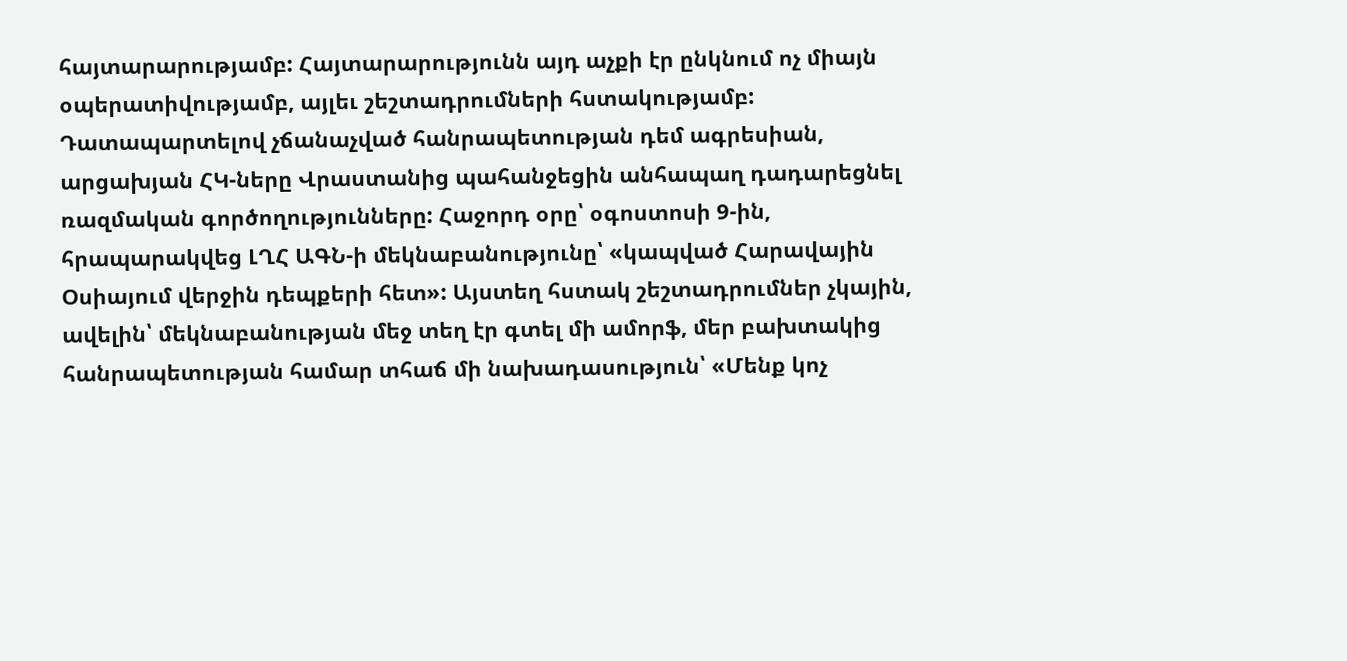հայտարարությամբ: Հայտարարությունն այդ աչքի էր ընկնում ոչ միայն օպերատիվությամբ, այլեւ շեշտադրումների հստակությամբ: Դատապարտելով չճանաչված հանրապետության դեմ ագրեսիան, արցախյան ՀԿ-ները Վրաստանից պահանջեցին անհապաղ դադարեցնել ռազմական գործողությունները: Հաջորդ օրը՝ օգոստոսի 9-ին, հրապարակվեց ԼՂՀ ԱԳՆ-ի մեկնաբանությունը՝ «կապված Հարավային Օսիայում վերջին դեպքերի հետ»: Այստեղ հստակ շեշտադրումներ չկային, ավելին՝ մեկնաբանության մեջ տեղ էր գտել մի ամորֆ, մեր բախտակից հանրապետության համար տհաճ մի նախադասություն՝ «Մենք կոչ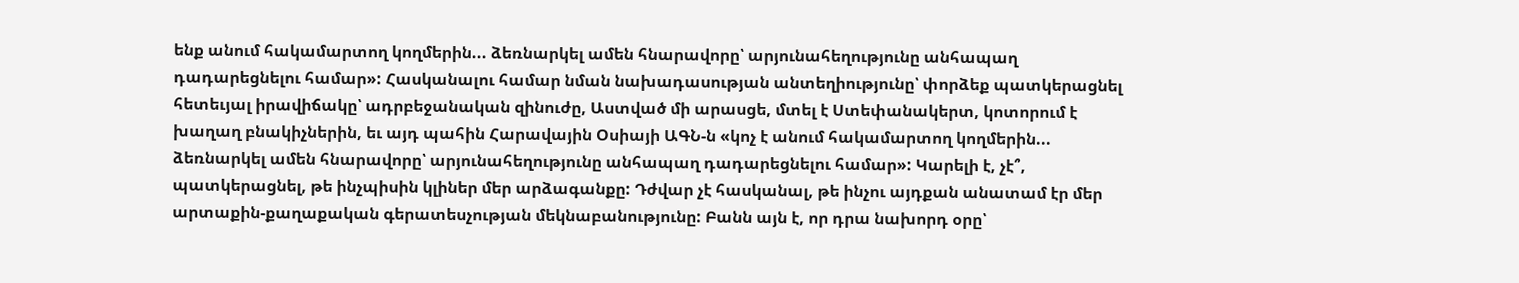ենք անում հակամարտող կողմերին... ձեռնարկել ամեն հնարավորը՝ արյունահեղությունը անհապաղ դադարեցնելու համար»: Հասկանալու համար նման նախադասության անտեղիությունը՝ փորձեք պատկերացնել հետեւյալ իրավիճակը՝ ադրբեջանական զինուժը, Աստված մի արասցե, մտել է Ստեփանակերտ, կոտորում է խաղաղ բնակիչներին, եւ այդ պահին Հարավային Օսիայի ԱԳՆ-ն «կոչ է անում հակամարտող կողմերին... ձեռնարկել ամեն հնարավորը՝ արյունահեղությունը անհապաղ դադարեցնելու համար»: Կարելի է, չէ՞, պատկերացնել, թե ինչպիսին կլիներ մեր արձագանքը: Դժվար չէ հասկանալ, թե ինչու այդքան անատամ էր մեր արտաքին-քաղաքական գերատեսչության մեկնաբանությունը: Բանն այն է, որ դրա նախորդ օրը՝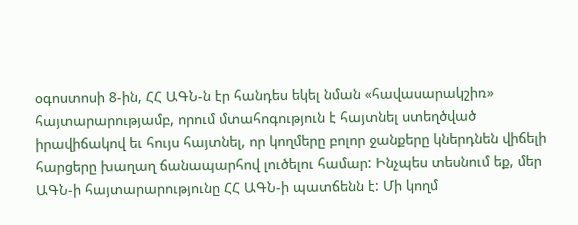օգոստոսի 8-ին, ՀՀ ԱԳՆ-ն էր հանդես եկել նման «հավասարակշիռ» հայտարարությամբ, որում մտահոգություն է հայտնել ստեղծված իրավիճակով եւ հույս հայտնել, որ կողմերը բոլոր ջանքերը կներդնեն վիճելի հարցերը խաղաղ ճանապարհով լուծելու համար: Ինչպես տեսնում եք, մեր ԱԳՆ-ի հայտարարությունը ՀՀ ԱԳՆ-ի պատճենն է: Մի կողմ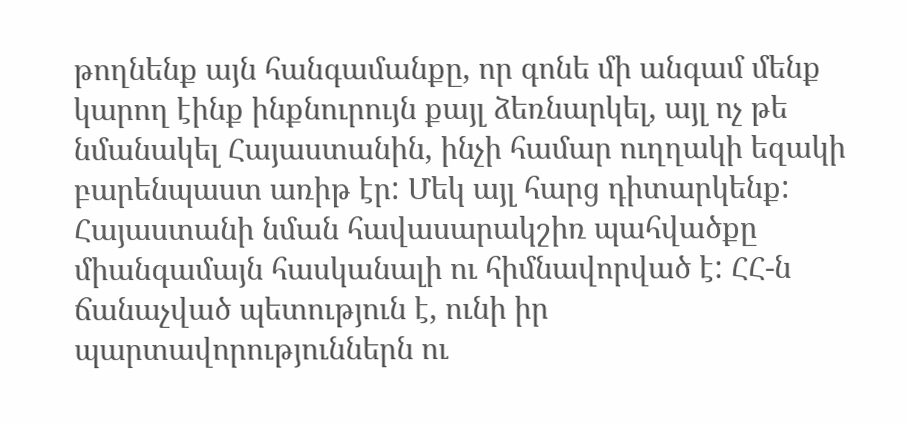թողնենք այն հանգամանքը, որ գոնե մի անգամ մենք կարող էինք ինքնուրույն քայլ ձեռնարկել, այլ ոչ թե նմանակել Հայաստանին, ինչի համար ուղղակի եզակի բարենպաստ առիթ էր: Մեկ այլ հարց դիտարկենք: Հայաստանի նման հավասարակշիռ պահվածքը միանգամայն հասկանալի ու հիմնավորված է: ՀՀ-ն ճանաչված պետություն է, ունի իր պարտավորություններն ու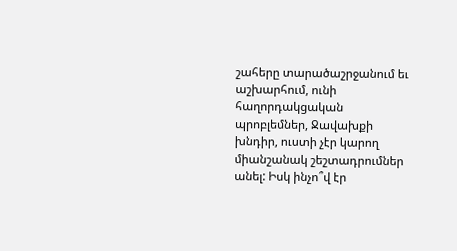շահերը տարածաշրջանում եւ աշխարհում, ունի հաղորդակցական պրոբլեմներ, Ջավախքի խնդիր, ուստի չէր կարող միանշանակ շեշտադրումներ անել: Իսկ ինչո՞վ էր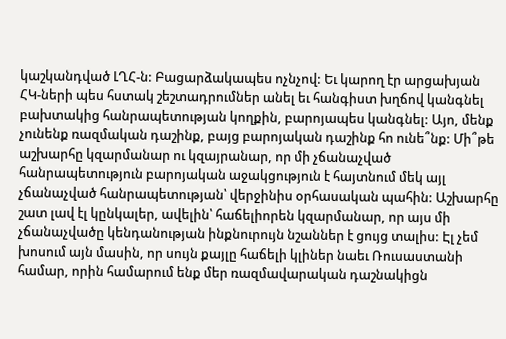կաշկանդված ԼՂՀ-ն: Բացարձակապես ոչնչով: Եւ կարող էր արցախյան ՀԿ-ների պես հստակ շեշտադրումներ անել եւ հանգիստ խղճով կանգնել բախտակից հանրապետության կողքին, բարոյապես կանգնել: Այո, մենք չունենք ռազմական դաշինք, բայց բարոյական դաշինք հո ունե՞նք: Մի՞թե աշխարհը կզարմանար ու կզայրանար, որ մի չճանաչված հանրապետություն բարոյական աջակցություն է հայտնում մեկ այլ չճանաչված հանրապետության՝ վերջինիս օրհասական պահին: Աշխարհը շատ լավ էլ կընկալեր, ավելին՝ հաճելիորեն կզարմանար, որ այս մի չճանաչվածը կենդանության ինքնուրույն նշաններ է ցույց տալիս: Էլ չեմ խոսում այն մասին, որ սույն քայլը հաճելի կլիներ նաեւ Ռուսաստանի համար, որին համարում ենք մեր ռազմավարական դաշնակիցն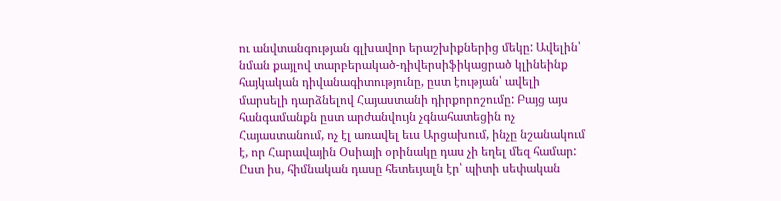ու անվտանգության գլխավոր երաշխիքներից մեկը: Ավելին՝ նման քայլով տարբերակած-դիվերսիֆիկացրած կլինեինք հայկական դիվանագիտությունը, ըստ էության՝ ավելի մարսելի դարձնելով Հայաստանի դիրքորոշումը: Բայց այս հանգամանքն ըստ արժանվույն չգնահատեցին ոչ Հայաստանում, ոչ էլ առավել եւս Արցախում, ինչը նշանակում է, որ Հարավային Օսիայի օրինակը դաս չի եղել մեզ համար: Ըստ իս, հիմնական դասը հետեւյալն էր՝ պիտի սեփական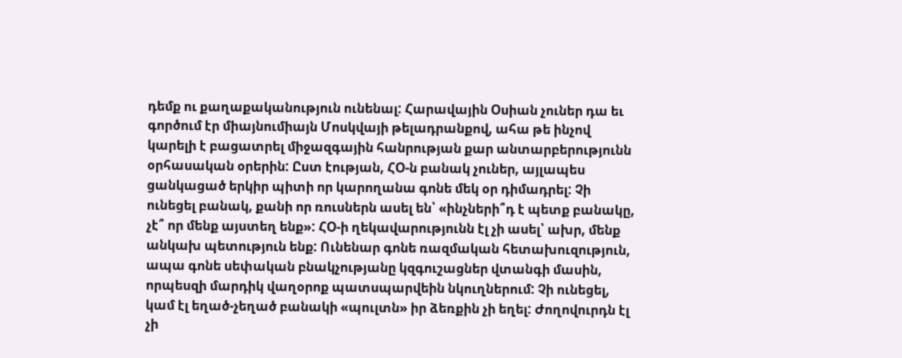դեմք ու քաղաքականություն ունենալ: Հարավային Օսիան չուներ դա եւ գործում էր միայնումիայն Մոսկվայի թելադրանքով, ահա թե ինչով կարելի է բացատրել միջազգային հանրության քար անտարբերությունն օրհասական օրերին: Ըստ էության, ՀՕ-ն բանակ չուներ, այլապես ցանկացած երկիր պիտի որ կարողանա գոնե մեկ օր դիմադրել: Չի ունեցել բանակ, քանի որ ռուսներն ասել են՝ «ինչների՞դ է պետք բանակը, չէ՞ որ մենք այստեղ ենք»: ՀՕ-ի ղեկավարությունն էլ չի ասել՝ ախր, մենք անկախ պետություն ենք: Ունենար գոնե ռազմական հետախուզություն, ապա գոնե սեփական բնակչությանը կզգուշացներ վտանգի մասին, որպեսզի մարդիկ վաղօրոք պատսպարվեին նկուղներում: Չի ունեցել, կամ էլ եղած-չեղած բանակի «պուլտն» իր ձեռքին չի եղել: Ժողովուրդն էլ չի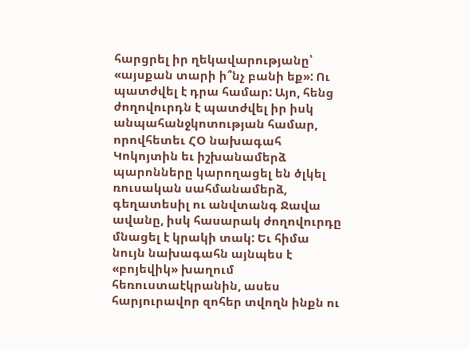հարցրել իր ղեկավարությանը՝ «այսքան տարի ի՞նչ բանի եք»: Ու պատժվել է դրա համար: Այո, հենց ժողովուրդն է պատժվել իր իսկ անպահանջկոտության համար, որովհետեւ ՀՕ նախագահ Կոկոյտին եւ իշխանամերձ պարոնները կարողացել են ծլկել ռուսական սահմանամերձ, գեղատեսիլ ու անվտանգ Ջավա ավանը, իսկ հասարակ ժողովուրդը մնացել է կրակի տակ: Եւ հիմա նույն նախագահն այնպես է «բոյեվիկ» խաղում հեռուստաէկրանին, ասես հարյուրավոր զոհեր տվողն ինքն ու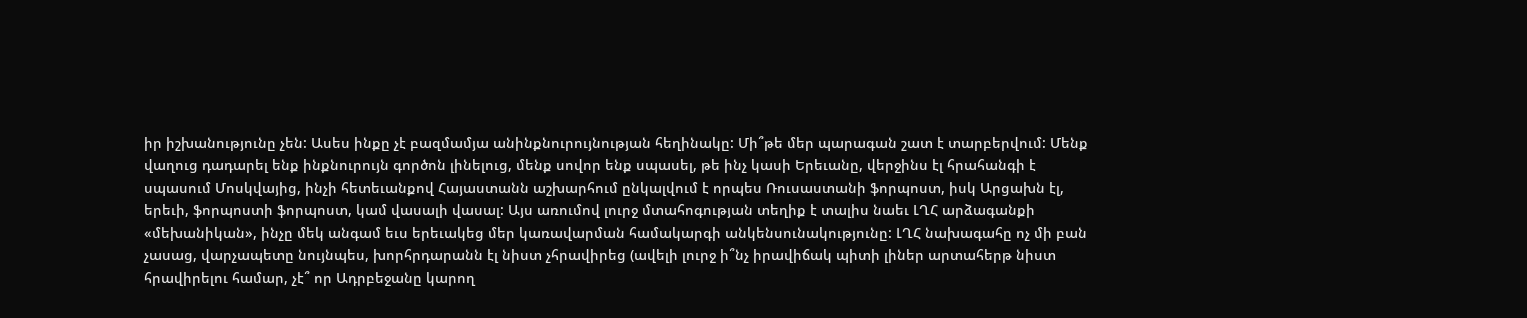իր իշխանությունը չեն: Ասես ինքը չէ բազմամյա անինքնուրույնության հեղինակը: Մի՞թե մեր պարագան շատ է տարբերվում: Մենք վաղուց դադարել ենք ինքնուրույն գործոն լինելուց, մենք սովոր ենք սպասել, թե ինչ կասի Երեւանը, վերջինս էլ հրահանգի է սպասում Մոսկվայից, ինչի հետեւանքով Հայաստանն աշխարհում ընկալվում է որպես Ռուսաստանի ֆորպոստ, իսկ Արցախն էլ, երեւի, ֆորպոստի ֆորպոստ, կամ վասալի վասալ: Այս առումով լուրջ մտահոգության տեղիք է տալիս նաեւ ԼՂՀ արձագանքի «մեխանիկան», ինչը մեկ անգամ եւս երեւակեց մեր կառավարման համակարգի անկենսունակությունը: ԼՂՀ նախագահը ոչ մի բան չասաց, վարչապետը նույնպես, խորհրդարանն էլ նիստ չհրավիրեց (ավելի լուրջ ի՞նչ իրավիճակ պիտի լիներ արտահերթ նիստ հրավիրելու համար, չէ՞ որ Ադրբեջանը կարող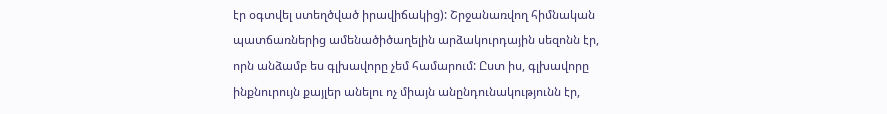էր օգտվել ստեղծված իրավիճակից): Շրջանառվող հիմնական պատճառներից ամենածիծաղելին արձակուրդային սեզոնն էր, որն անձամբ ես գլխավորը չեմ համարում: Ըստ իս, գլխավորը ինքնուրույն քայլեր անելու ոչ միայն անընդունակությունն էր,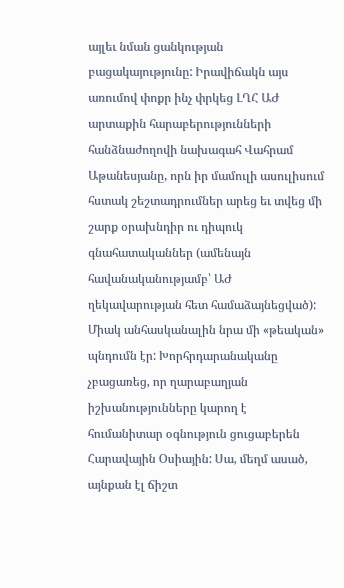այլեւ նման ցանկության բացակայությունը: Իրավիճակն այս առումով փոքր ինչ փրկեց ԼՂՀ ԱԺ արտաքին հարաբերությունների հանձնաժողովի նախագահ Վահրամ Աթանեսյանը, որն իր մամուլի ասուլիսում հստակ շեշտադրումներ արեց եւ տվեց մի շարք օրախնդիր ու դիպուկ գնահատականներ (ամենայն հավանականությամբ՝ ԱԺ ղեկավարության հետ համաձայնեցված): Միակ անհասկանալին նրա մի «թեական» պնդումն էր: Խորհրդարանականը չբացառեց, որ ղարաբաղյան իշխանությունները կարող է հումանիտար օգնություն ցուցաբերեն Հարավային Օսիային: Սա, մեղմ ասած, այնքան էլ ճիշտ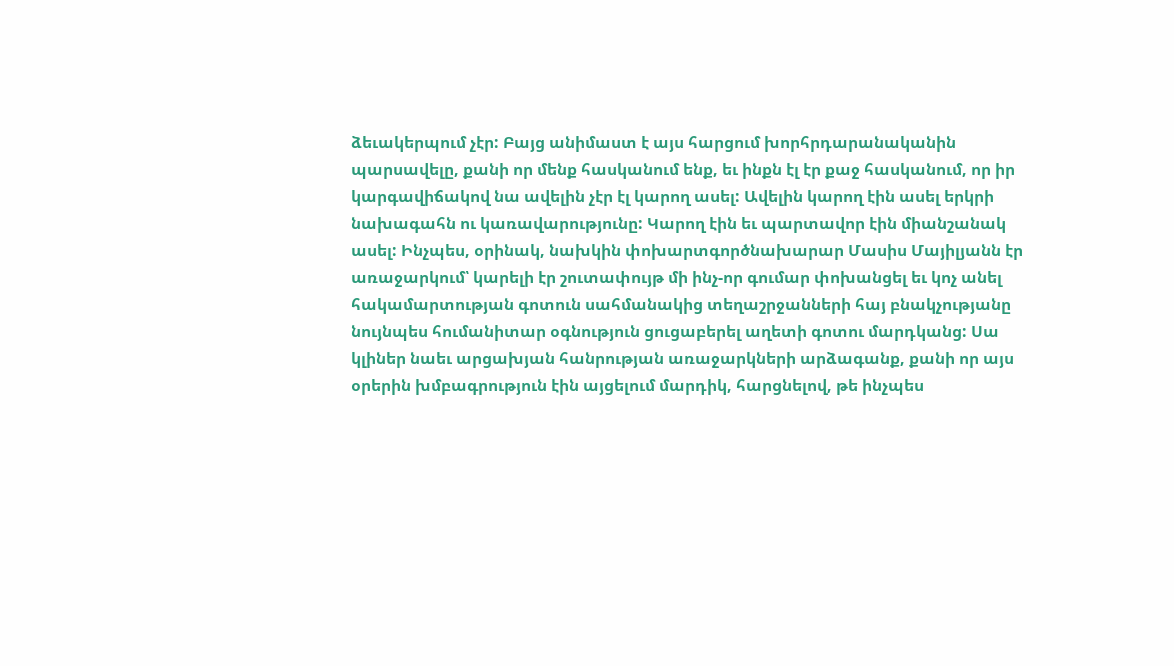ձեւակերպում չէր: Բայց անիմաստ է այս հարցում խորհրդարանականին պարսավելը, քանի որ մենք հասկանում ենք, եւ ինքն էլ էր քաջ հասկանում, որ իր կարգավիճակով նա ավելին չէր էլ կարող ասել: Ավելին կարող էին ասել երկրի նախագահն ու կառավարությունը: Կարող էին եւ պարտավոր էին միանշանակ ասել: Ինչպես, օրինակ, նախկին փոխարտգործնախարար Մասիս Մայիլյանն էր առաջարկում՝ կարելի էր շուտափույթ մի ինչ-որ գումար փոխանցել եւ կոչ անել հակամարտության գոտուն սահմանակից տեղաշրջանների հայ բնակչությանը նույնպես հումանիտար օգնություն ցուցաբերել աղետի գոտու մարդկանց: Սա կլիներ նաեւ արցախյան հանրության առաջարկների արձագանք, քանի որ այս օրերին խմբագրություն էին այցելում մարդիկ, հարցնելով, թե ինչպես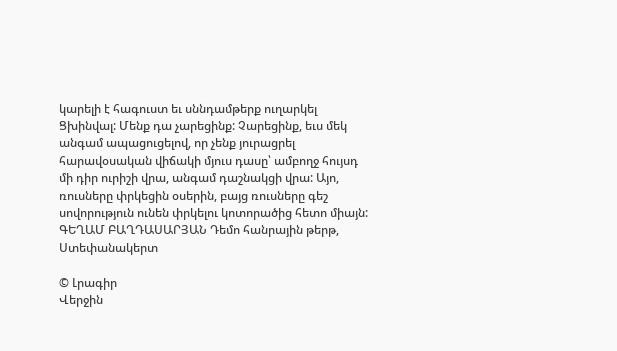կարելի է հագուստ եւ սննդամթերք ուղարկել Ցխինվալ: Մենք դա չարեցինք: Չարեցինք, եւս մեկ անգամ ապացուցելով, որ չենք յուրացրել հարավօսական վիճակի մյուս դասը՝ ամբողջ հույսդ մի դիր ուրիշի վրա, անգամ դաշնակցի վրա: Այո, ռուսները փրկեցին օսերին, բայց ռուսները գեշ սովորություն ունեն փրկելու կոտորածից հետո միայն: ԳԵՂԱՄ ԲԱՂԴԱՍԱՐՅԱՆ Դեմո հանրային թերթ, Ստեփանակերտ

© Լրագիր
Վերջին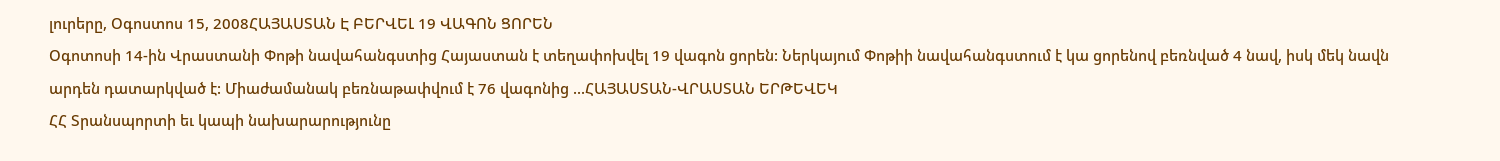լուրերը, Օգոստոս 15, 2008ՀԱՅԱՍՏԱՆ Է ԲԵՐՎԵԼ 19 ՎԱԳՈՆ ՑՈՐԵՆ
Օգոտոսի 14-ին Վրաստանի Փոթի նավահանգստից Հայաստան է տեղափոխվել 19 վագոն ցորեն: Ներկայում Փոթիի նավահանգստում է կա ցորենով բեռնված 4 նավ, իսկ մեկ նավն արդեն դատարկված է: Միաժամանակ բեռնաթափվում է 76 վագոնից ...ՀԱՅԱՍՏԱՆ-ՎՐԱՍՏԱՆ ԵՐԹԵՎԵԿ
ՀՀ Տրանսպորտի եւ կապի նախարարությունը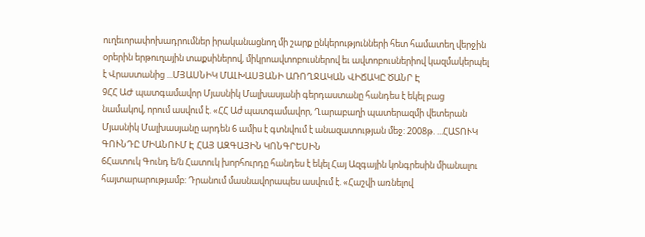ուղեւորափոխադրումներ իրականացնող մի շարք ընկերությունների հետ համատեղ վերջին օրերին երթուղային տաքսիներով, միկրոավտոբուսներով եւ ավտոբուսներիով կազմակերպել է Վրաստանից ...ՄՅԱՍՆԻԿ ՄԱԼԽԱՍՅԱՆԻ ԱՌՈՂՋԱԿԱՆ ՎԻՃԱԿԸ ԾԱՆՐ Է
9ՀՀ ԱԺ պատգամավոր Մյասնիկ Մալխասյանի գերդաստանը հանդես է եկել բաց նամակով, որում ասվում է. «ՀՀ Աժ պատգամավոր, Ղարաբաղի պատերազմի վետերան Մյասնիկ Մալխասյանը արդեն 6 ամիս է գտնվում է անազատության մեջ: 2008թ. ...ՀԱՏՈՒԿ ԳՈՒՆԴԸ ՄԻԱՆՈՒՄ Է ՀԱՅ ԱԶԳԱՅԻՆ ԿՈՆԳՐԵՍԻՆ
6Հատուկ Գունդ ե/ն Հատուկ խորհուրդը հանդես է եկել Հայ Ազգային կոնգրեսին միանալու հայտարարությամբ: Դրանում մասնավորապես ասվում է. «Հաշվի առնելով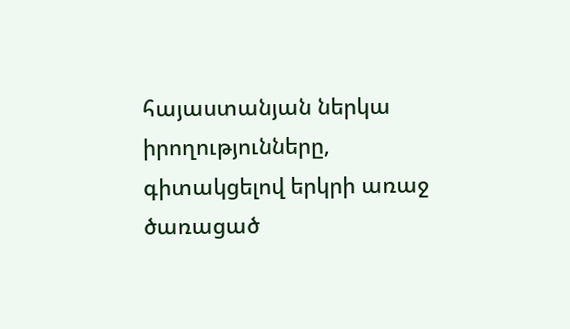հայաստանյան ներկա իրողությունները, գիտակցելով երկրի առաջ ծառացած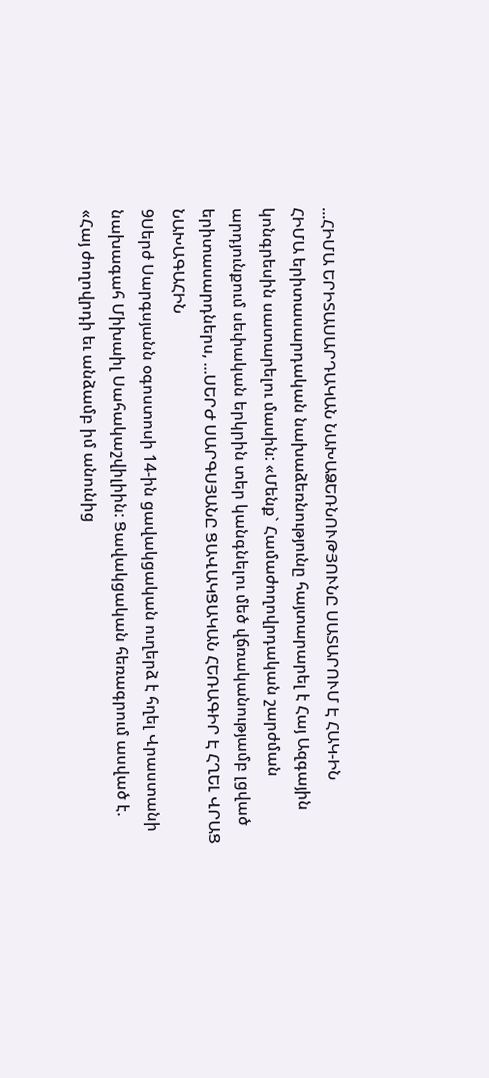...ՀԻՄԱ ԵՐԻՏԱՍԱՐԴԱԿԱՆ ՆԱԽԱՁԵՌՆՈՒԹՅՈՒՆԸ ՍԱՏԱՐՈՒՄ Է ՀԱԿ-ԻՆ
ՀԻՄԱ երիտասարդական նախաձեռնությունը հայտարարել է Հայ Ազգային կոնգրեսին սատարելու մասին: «Մենք` Համաժողովրդական շարժման արդյունքում սեփական երկրին տեր կանգնելու մեծ վճռականությամբ լցված երիտասարդներս, ...ՍԵՐԺ ՍԱՐԳՍՅԱՆԸ ՑԱՎԱԿՑԱԿԱՆ ՀԵՌԱԳԻՐ Է ՀՂԵԼ ՎՐԱՑ ՆԱԽԱԳԱՀԻՆ
9Սերժ Սարգսյանն օգոստոսի 14-ին ցավակցական ուղերձ է հղել Վրաստանի նախագահ Միխաիլ Սահակաշվիլիին: Ցավակցական հեռագրում ասված է. «Հայ ժողովրդի եւ անձամբ իմ անունից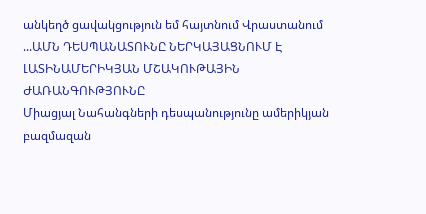անկեղծ ցավակցություն եմ հայտնում Վրաստանում ...ԱՄՆ ԴԵՍՊԱՆԱՏՈՒՆԸ ՆԵՐԿԱՅԱՑՆՈՒՄ Է ԼԱՏԻՆԱՄԵՐԻԿՅԱՆ ՄՇԱԿՈՒԹԱՅԻՆ ԺԱՌԱՆԳՈՒԹՅՈՒՆԸ
Միացյալ Նահանգների դեսպանությունը ամերիկյան բազմազան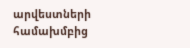արվեստների համախմբից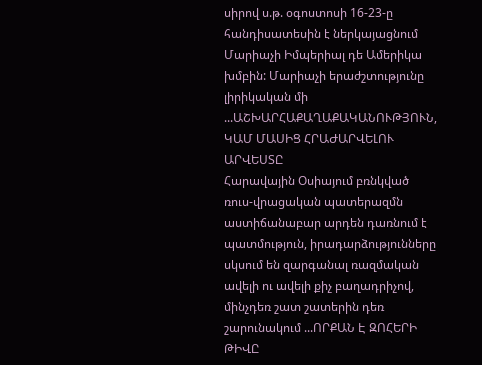սիրով ս.թ. օգոստոսի 16-23-ը հանդիսատեսին է ներկայացնում Մարիաչի Իմպերիալ դե Ամերիկա խմբին: Մարիաչի երաժշտությունը լիրիկական մի ...ԱՇԽԱՐՀԱՔԱՂԱՔԱԿԱՆՈՒԹՅՈՒՆ, ԿԱՄ ՄԱՍԻՑ ՀՐԱԺԱՐՎԵԼՈՒ ԱՐՎԵՍՏԸ
Հարավային Օսիայում բռնկված ռուս-վրացական պատերազմն աստիճանաբար արդեն դառնում է պատմություն, իրադարձությունները սկսում են զարգանալ ռազմական ավելի ու ավելի քիչ բաղադրիչով, մինչդեռ շատ շատերին դեռ շարունակում ...ՈՐՔԱՆ Է ԶՈՀԵՐԻ ԹԻՎԸ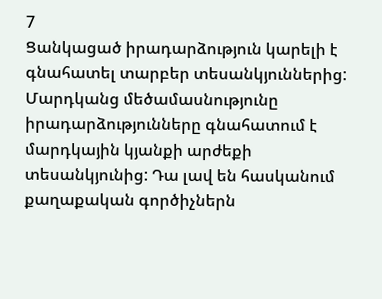7
Ցանկացած իրադարձություն կարելի է գնահատել տարբեր տեսանկյուններից: Մարդկանց մեծամասնությունը իրադարձությունները գնահատում է մարդկային կյանքի արժեքի տեսանկյունից: Դա լավ են հասկանում քաղաքական գործիչներն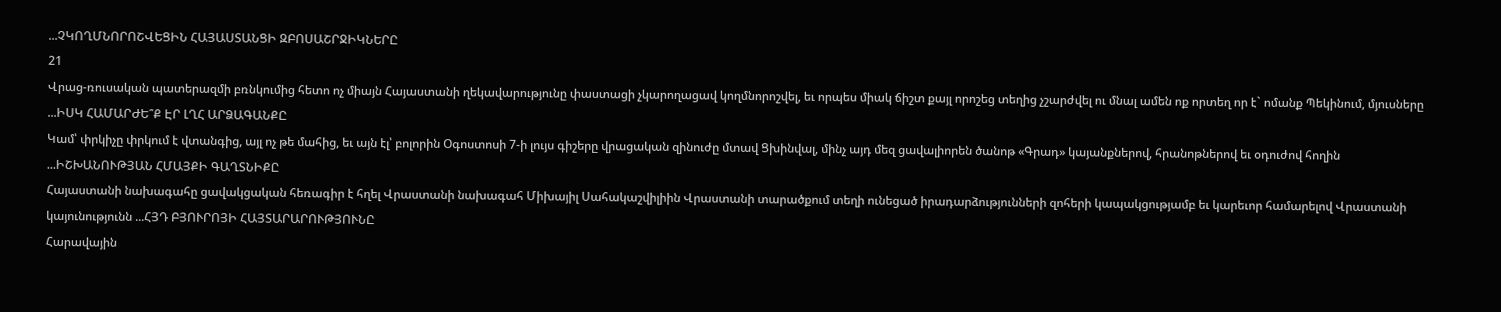...ՉԿՈՂՄՆՈՐՈՇՎԵՑԻՆ ՀԱՅԱՍՏԱՆՑԻ ԶԲՈՍԱՇՐՋԻԿՆԵՐԸ
21
Վրաց-ռուսական պատերազմի բռնկումից հետո ոչ միայն Հայաստանի ղեկավարությունը փաստացի չկարողացավ կողմնորոշվել, եւ որպես միակ ճիշտ քայլ որոշեց տեղից չշարժվել ու մնալ ամեն ոք որտեղ որ է` ոմանք Պեկինում, մյուսները ...ԻՍԿ ՀԱՄԱՐԺԵ՞Ք ԷՐ ԼՂՀ ԱՐՁԱԳԱՆՔԸ
Կամ՝ փրկիչը փրկում է վտանգից, այլ ոչ թե մահից, եւ այն էլ՝ բոլորին Օգոստոսի 7-ի լույս գիշերը վրացական զինուժը մտավ Ցխինվալ, մինչ այդ մեզ ցավալիորեն ծանոթ «Գրադ» կայանքներով, հրանոթներով եւ օդուժով հողին ...ԻՇԽԱՆՈՒԹՅԱՆ ՀՄԱՅՔԻ ԳԱՂՏՆԻՔԸ
Հայաստանի նախագահը ցավակցական հեռագիր է հղել Վրաստանի նախագահ Միխայիլ Սահակաշվիլիին Վրաստանի տարածքում տեղի ունեցած իրադարձությունների զոհերի կապակցությամբ եւ կարեւոր համարելով Վրաստանի կայունությունն ...ՀՅԴ ԲՅՈՒՐՈՅԻ ՀԱՅՏԱՐԱՐՈՒԹՅՈՒՆԸ
Հարավային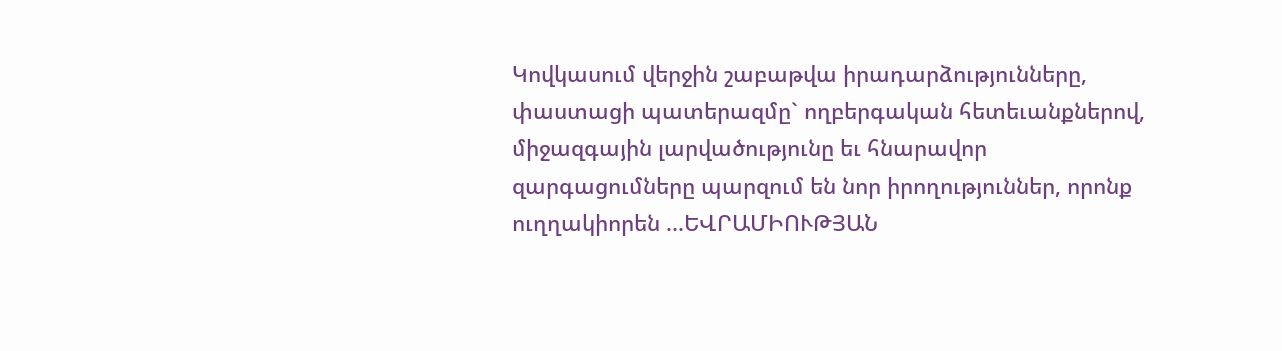Կովկասում վերջին շաբաթվա իրադարձությունները, փաստացի պատերազմը` ողբերգական հետեւանքներով, միջազգային լարվածությունը եւ հնարավոր զարգացումները պարզում են նոր իրողություններ, որոնք ուղղակիորեն ...ԵՎՐԱՄԻՈՒԹՅԱՆ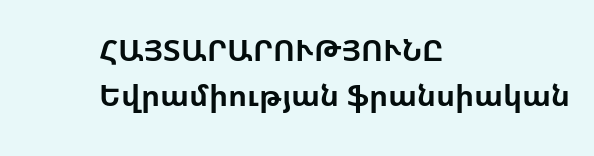ՀԱՅՏԱՐԱՐՈՒԹՅՈՒՆԸ
Եվրամիության ֆրանսիական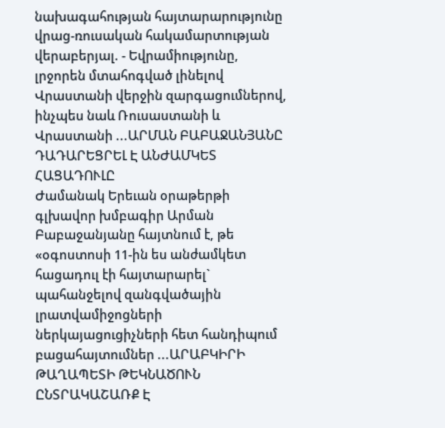նախագահության հայտարարությունը վրաց-ռուսական հակամարտության վերաբերյալ. - Եվրամիությունը, լրջորեն մտահոգված լինելով Վրաստանի վերջին զարգացումներով, ինչպես նաև Ռուսաստանի և Վրաստանի ...ԱՐՄԱՆ ԲԱԲԱՋԱՆՅԱՆԸ ԴԱԴԱՐԵՑՐԵԼ Է ԱՆԺԱՄԿԵՏ ՀԱՑԱԴՈՒԼԸ
Ժամանակ Երեւան օրաթերթի գլխավոր խմբագիր Արման Բաբաջանյանը հայտնում է, թե «օգոստոսի 11-ին ես անժամկետ հացադուլ էի հայտարարել` պահանջելով զանգվածային լրատվամիջոցների ներկայացուցիչների հետ հանդիպում բացահայտումներ ...ԱՐԱԲԿԻՐԻ ԹԱՂԱՊԵՏԻ ԹԵԿՆԱԾՈՒՆ ԸՆՏՐԱԿԱՇԱՌՔ Է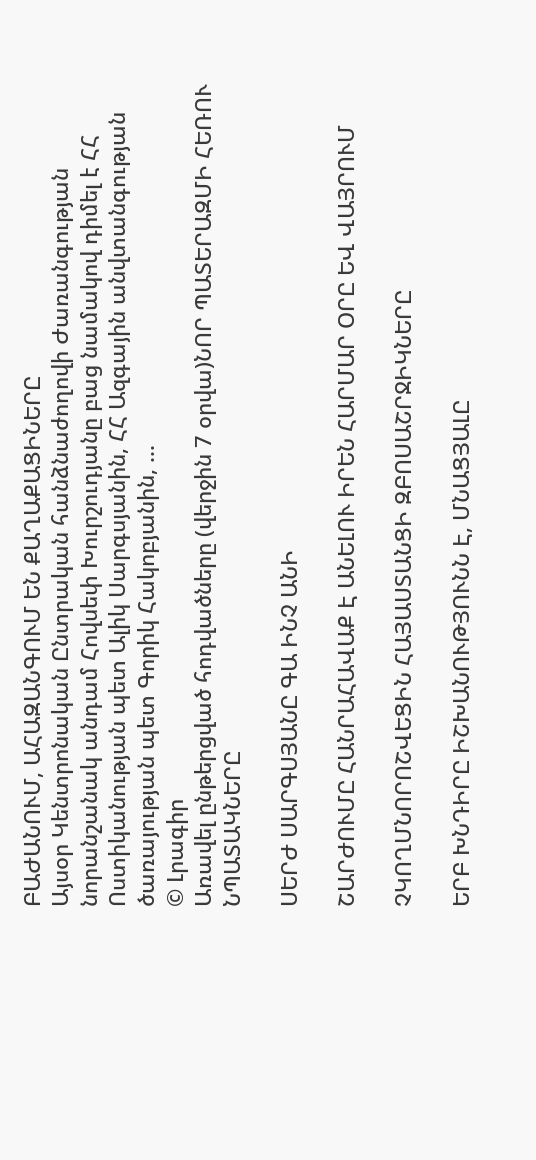ԲԱԺԱՆՈՒՄ, ԱՀԱԶԱՆԳՈՒՄ ԵՆ ՔԱՂԱՔԱՑԻՆԵՐԸ
Այսօր Կենտրոնական Ընտրական հանձնաժողովի Ժառանգության նորանշանակ անդամ Հովսեփ Խուրշուդյանը բաց նամակով դիմել է ՀՀ Ոստիկանության պետ Ալիկ Սարգսյանին, ՀՀ Ազգային անվտանգության ծառայության պետ Գորիկ Հակոբյանին, ...
© Լրագիր
Առավել ընթերցված հոդվածները (վերջին 7 օրվա)ՆՈՐ ՊԱՏԵՐԱԶՄԻ ՀԵՌՈՒ ՆՊԱՏԱԿՆԵՐԸ

ՍԵՐԺ ՍԱՐԳՍՅԱՆԸ ԳԱ ԻՆՉ ԱՆԻ

ՇԱՐԺՈՒՄԸ ՀԱՆՐԱՀԱՎԱՔ Է ԱՆԵԼՈՒ ԻՐԵՆ ՀԱՐՄԱՐ ՕՐԸ ԵՎ ՎԱՅՐՈՒՄ

ՉԿՈՂՄՆՈՐՈՇՎԵՑԻՆ ՀԱՅԱՍՏԱՆՑԻ ԶԲՈՍԱՇՐՋԻԿՆԵՐԸ

ԵՐԲ ԽՆԴԻՐԸ ԻՇԽԱՆՈՒԹՅՈՒՆՆ Է, ՄՆԱՑՅԱԼԸ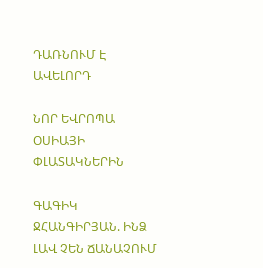ԴԱՌՆՈՒՄ Է ԱՎԵԼՈՐԴ

ՆՈՐ ԵՎՐՈՊԱ ՕՍԻԱՅԻ ՓԼԱՏԱԿՆԵՐԻՆ

ԳԱԳԻԿ ՋՀԱՆԳԻՐՅԱՆ. ԻՆՁ ԼԱՎ ՉԵՆ ՃԱՆԱՉՈՒՄ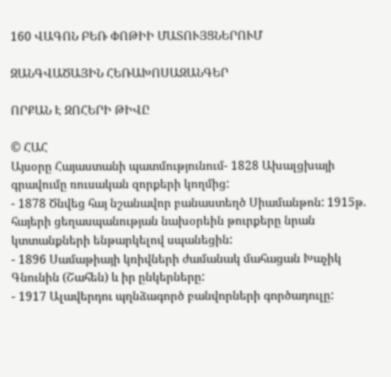160 ՎԱԳՈՆ ԲԵՌ ՓՈԹԻԻ ՄԱՏՈՒՅՑՆԵՐՈՒՄ

ԶԱՆԳՎԱԾԱՅԻՆ ՀԵՌԱԽՈՍԱԶԱՆԳԵՐ

ՈՐՔԱՆ Է ԶՈՀԵՐԻ ԹԻՎԸ

© ՀԱՀ
Այսօրը Հայաստանի պատմությունում- 1828 Ախալցխայի գրավումը ռուսական զորքերի կողմից:
- 1878 Ծնվեց հայ նշանավոր բանաստեղծ Սիամանթոն: 1915թ. հայերի ցեղասպանության նախօրեին թուրքերը նրան կտտանքների ենթարկելով սպանեցին:
- 1896 Սամաթիայի կռիվների ժամանակ մահացան Խաչիկ Գնունին (Շահեն) և իր ընկերները:
- 1917 Ալավերդու պղնձագործ բանվորների գործադուլը: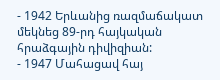- 1942 Երևանից ռազմաճակատ մեկնեց 89-րդ հայկական հրաձգային դիվիզիան:
- 1947 Մահացավ հայ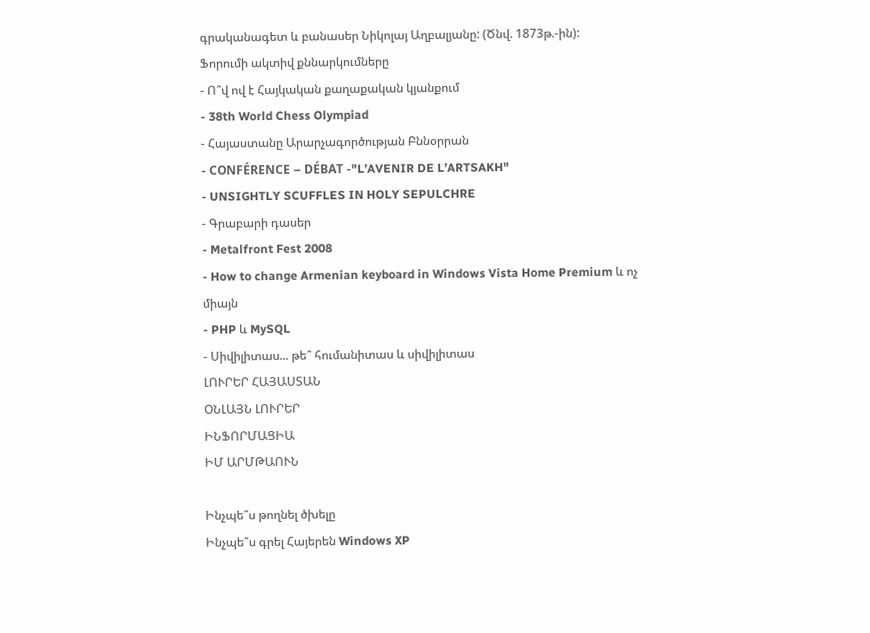գրականագետ և բանասեր Նիկոլայ Աղբալյանը: (Ծնվ. 1873թ.-ին):
Ֆորումի ակտիվ քննարկումները
- Ո՞վ ով է Հայկական քաղաքական կյանքում
- 38th World Chess Olympiad
- Հայաստանը Արարչագործության Բննօրրան
- CONFÉRENCE – DÉBAT -"L’AVENIR DE L’ARTSAKH"
- UNSIGHTLY SCUFFLES IN HOLY SEPULCHRE
- Գրաբարի դասեր
- Metalfront Fest 2008
- How to change Armenian keyboard in Windows Vista Home Premium և ոչ միայն
- PHP և MySQL
- Սիվիլիտաս... թե՞ հումանիտաս և սիվիլիտաս
ԼՈՒՐԵՐ ՀԱՅԱՍՏԱՆ
ՕՆԼԱՅՆ ԼՈՒՐԵՐ
ԻՆՖՈՐՄԱՑԻԱ
ԻՄ ԱՐՄԹԱՈՒՆ

Ինչպե՞ս թողնել ծխելը
Ինչպե՞ս գրել Հայերեն Windows XP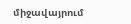միջավայրում